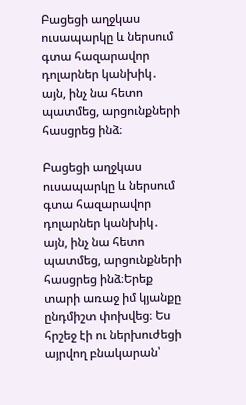Բացեցի աղջկաս ուսապարկը և ներսում գտա հազարավոր դոլարներ կանխիկ․ այն, ինչ նա հետո պատմեց, արցունքների հասցրեց ինձ։

Բացեցի աղջկաս ուսապարկը և ներսում գտա հազարավոր դոլարներ կանխիկ․ այն, ինչ նա հետո պատմեց, արցունքների հասցրեց ինձ։Երեք տարի առաջ իմ կյանքը ընդմիշտ փոխվեց։ Ես հրշեջ էի ու ներխուժեցի այրվող բնակարան՝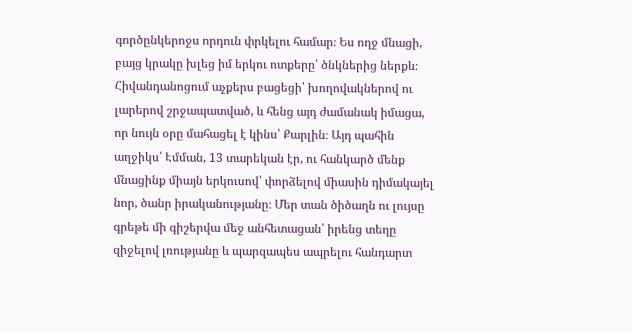գործընկերոջս որդուն փրկելու համար։ Ես ողջ մնացի, բայց կրակը խլեց իմ երկու ոտքերը՝ ծնկներից ներքև։ Հիվանդանոցում աչքերս բացեցի՝ խողովակներով ու լարերով շրջապատված, և հենց այդ ժամանակ իմացա, որ նույն օրը մահացել է կինս՝ Քարլին։ Այդ պահին աղջիկս՝ Էմման, 13 տարեկան էր, ու հանկարծ մենք մնացինք միայն երկուսով՝ փորձելով միասին դիմակայել նոր, ծանր իրականությանը։ Մեր տան ծիծաղն ու լույսը գրեթե մի գիշերվա մեջ անհետացան՝ իրենց տեղը զիջելով լռությանը և պարզապես ապրելու հանդարտ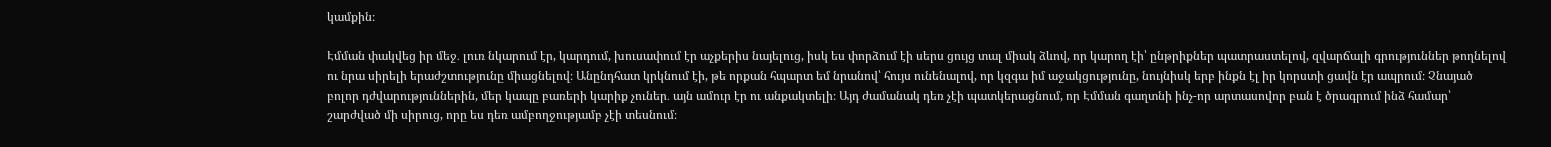կամքին։

Էմման փակվեց իր մեջ․ լուռ նկարում էր, կարդում, խուսափում էր աչքերիս նայելուց, իսկ ես փորձում էի սերս ցույց տալ միակ ձևով, որ կարող էի՝ ընթրիքներ պատրաստելով, զվարճալի գրություններ թողնելով ու նրա սիրելի երաժշտությունը միացնելով։ Անընդհատ կրկնում էի, թե որքան հպարտ եմ նրանով՝ հույս ունենալով, որ կզգա իմ աջակցությունը, նույնիսկ երբ ինքն էլ իր կորստի ցավն էր ապրում։ Չնայած բոլոր դժվարություններին, մեր կապը բառերի կարիք չուներ․ այն ամուր էր ու անքակտելի։ Այդ ժամանակ դեռ չէի պատկերացնում, որ Էմման գաղտնի ինչ-որ արտասովոր բան է ծրագրում ինձ համար՝ շարժված մի սիրուց, որը ես դեռ ամբողջությամբ չէի տեսնում։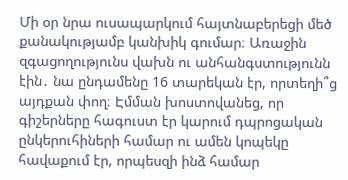Մի օր նրա ուսապարկում հայտնաբերեցի մեծ քանակությամբ կանխիկ գումար։ Առաջին զգացողությունս վախն ու անհանգստությունն էին․ նա ընդամենը 16 տարեկան էր, որտեղի՞ց այդքան փող։ Էմման խոստովանեց, որ գիշերները հագուստ էր կարում դպրոցական ընկերուհիների համար ու ամեն կոպեկը հավաքում էր, որպեսզի ինձ համար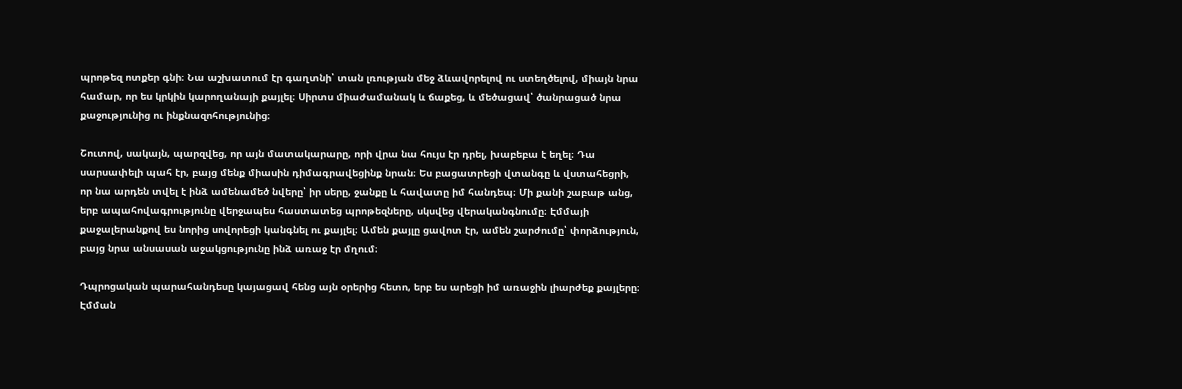պրոթեզ ոտքեր գնի։ Նա աշխատում էր գաղտնի՝ տան լռության մեջ ձևավորելով ու ստեղծելով, միայն նրա համար, որ ես կրկին կարողանայի քայլել։ Սիրտս միաժամանակ և ճաքեց, և մեծացավ՝ ծանրացած նրա քաջությունից ու ինքնազոհությունից։

Շուտով, սակայն, պարզվեց, որ այն մատակարարը, որի վրա նա հույս էր դրել, խաբեբա է եղել։ Դա սարսափելի պահ էր, բայց մենք միասին դիմագրավեցինք նրան։ Ես բացատրեցի վտանգը և վստահեցրի, որ նա արդեն տվել է ինձ ամենամեծ նվերը՝ իր սերը, ջանքը և հավատը իմ հանդեպ։ Մի քանի շաբաթ անց, երբ ապահովագրությունը վերջապես հաստատեց պրոթեզները, սկսվեց վերականգնումը։ Էմմայի քաջալերանքով ես նորից սովորեցի կանգնել ու քայլել։ Ամեն քայլը ցավոտ էր, ամեն շարժումը՝ փորձություն, բայց նրա անսասան աջակցությունը ինձ առաջ էր մղում։

Դպրոցական պարահանդեսը կայացավ հենց այն օրերից հետո, երբ ես արեցի իմ առաջին լիարժեք քայլերը։ Էմման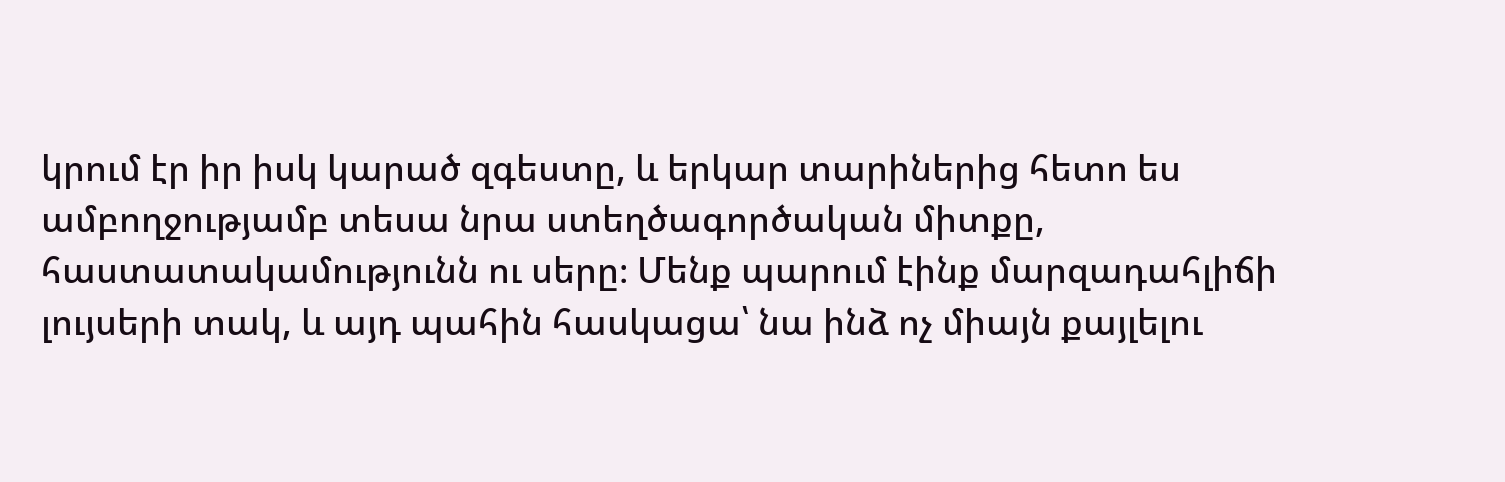կրում էր իր իսկ կարած զգեստը, և երկար տարիներից հետո ես ամբողջությամբ տեսա նրա ստեղծագործական միտքը, հաստատակամությունն ու սերը։ Մենք պարում էինք մարզադահլիճի լույսերի տակ, և այդ պահին հասկացա՝ նա ինձ ոչ միայն քայլելու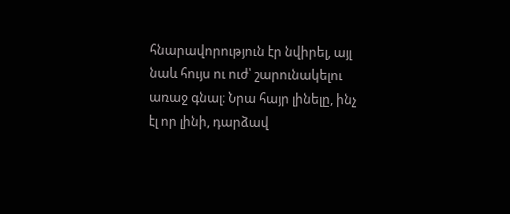հնարավորություն էր նվիրել, այլ նաև հույս ու ուժ՝ շարունակելու առաջ գնալ։ Նրա հայր լինելը, ինչ էլ որ լինի, դարձավ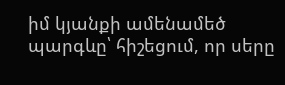իմ կյանքի ամենամեծ պարգևը՝ հիշեցում, որ սերը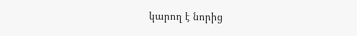կարող է նորից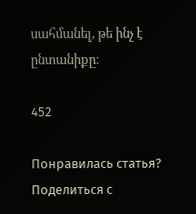սահմանել, թե ինչ է ընտանիքը։

452

Понравилась статья? Поделиться с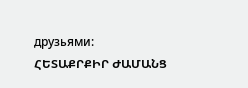друзьями:
ՀԵՏԱՔՐՔԻՐ ԺԱՄԱՆՑ